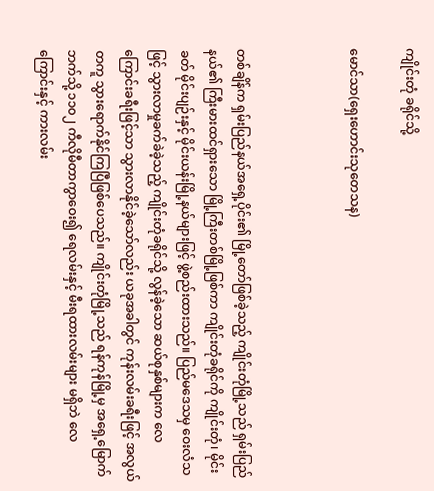ကျိုင်းတုံ ခရိုင်သို့

မောင်သာ(ရှေးဟောင်းသုတေသန)



တစ်ချိန်က ရှမ်းပြည်နယ်အရှေ့ပိုင်း၏ မြို့တော်ဖြစ်ခဲ့သည့် ကျိုင်းတုံမြို့သည် ရှမ်းပြည်နယ်၏ ကြီးမားထင်ရှားသော မြို့ကြီးတစ်မြို့ဖြစ်ကာ ကျိုင်းတုံခရိုင်ကို ကျိုင်းတုံ၊ မိုင်းခတ် မိုင်းပျဉ်းနှင့် မိုင်းယန်းမြို့နယ်များဖြင့် ဖွဲ့စည်းထားသည်။ ပြည်မဒေသမှ ဝေးလံသဖြင့် သွားလာမှုခက်ခဲခဲ့သည့် ကျိုင်းတုံခရိုင်သို့ လွန်ခဲ့သော ဆယ်စုနှစ်များက လေကြောင်းခရီးဖြင့်သာ သွားလာနိုင်ခဲ့သော်လည်း ယခုအခါတွင် ကုန်းလမ်းခရီးဖြင့် အလွယ်တကူ သွားရောက်နိုင်ကြပြီဖြစ်ပေသည်။ ကျိုင်းတုံမြို့သည် ရန်ကုန်မြို့မှ အရှေ့မြောက်ဘက်သို့ ၁၁၀၂ ကီလိုမီတာကွာဝေး၍ ရေလမ်းနှင့် မီးရထားလမ်းများ မရှိဘဲ လေကြောင်းနှင့် ကားလမ်း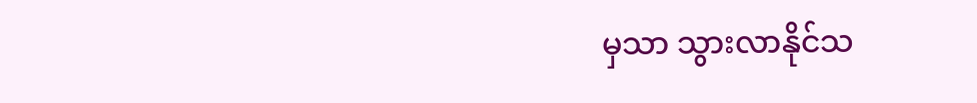မှသာ သွားလာနိုင်သ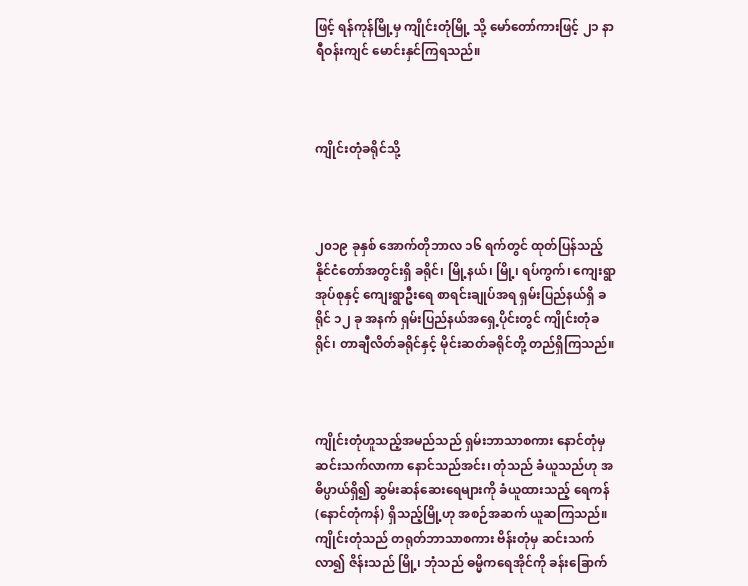ဖြင့် ရန်ကုန်မြို့မှ ကျိုင်းတုံမြို့ သို့ မော်တော်ကားဖြင့် ၂၁ နာရီဝန်းကျင် မောင်းနှင်ကြရသည်။



ကျိုင်းတုံခရိုင်သို့



၂၀၁၉ ခုနှစ် အောက်တိုဘာလ ၁၆ ရက်တွင် ထုတ်ပြန်သည့် နိုင်ငံတော်အတွင်းရှိ ခရိုင်၊ မြို့နယ်၊ မြို့၊ ရပ်ကွက်၊ ကျေးရွာအုပ်စုနှင့် ကျေးရွာဦးရေ စာရင်းချုပ်အရ ရှမ်းပြည်နယ်ရှိ ခရိုင် ၁၂ ခု အနက် ရှမ်းပြည်နယ်အရှေ့ပိုင်းတွင် ကျိုင်းတုံခရိုင်၊ တာချီလိတ်ခရိုင်နှင့် မိုင်းဆတ်ခရိုင်တို့ တည်ရှိကြသည်။



ကျိုင်းတုံဟူသည့်အမည်သည် ရှမ်းဘာသာစကား နောင်တုံမှ ဆင်းသက်လာကာ နောင်သည်အင်း၊ တုံသည် ခံယူသည်ဟု အဓိပ္ပာယ်ရှိ၍ ဆွမ်းဆန်ဆေးရေများကို ခံယူထားသည့် ရေကန် (နောင်တုံကန်) ရှိသည့်မြို့ဟု အစဉ်အဆက် ယူဆကြသည်။ ကျိုင်းတုံသည် တရုတ်ဘာသာစကား ဗိန်းတုံမှ ဆင်းသက်လာ၍ ဇိန်းသည် မြို့၊ ဘုံသည် ဓမ္မိကရေအိုင်ကို ခန်းခြောက်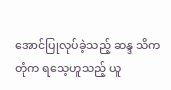အောင်ပြုလုပ်ခဲ့သည့် ဆန္ဒ သိကတုံက ရသေ့ဟူသည့် ယူ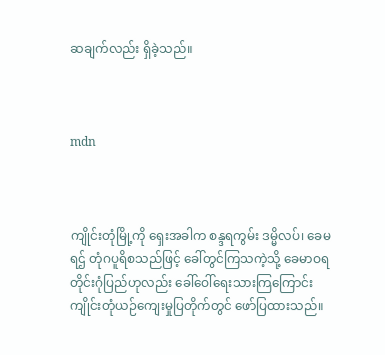ဆချက်လည်း ရှိခဲ့သည်။



mdn



ကျိုင်းတုံမြို့ကို ရှေးအခါက စန္ဒရကွမ်း ဒမ္မိလပ်၊ ခေမရဌ် တုံဂပူရိစသည်ဖြင့် ခေါ်တွင်ကြသကဲ့သို့ ခေမာဝရ တိုင်းဂုံပြည်ဟုလည်း ခေါ်ဝေါ်ရေးသားကြကြောင်း ကျိုင်းတုံယဉ်ကျေးမှုပြတိုက်တွင် ဖော်ပြထားသည်။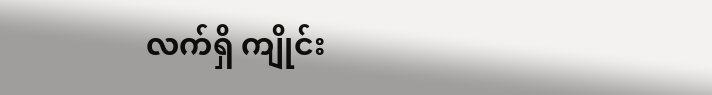လက်ရှိ ကျိုင်း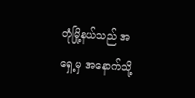တုံမြို့နယ်သည် အရှေ့မှ အနောက်သို့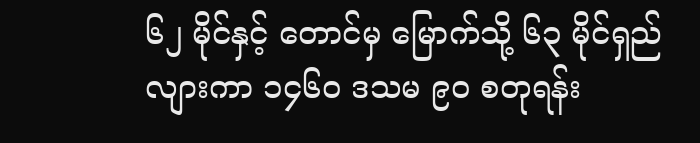၆၂ မိုင်နှင့် တောင်မှ မြောက်သို့ ၆၃ မိုင်ရှည်လျားကာ ၁၄၆၀ ဒသမ ၉၀ စတုရန်း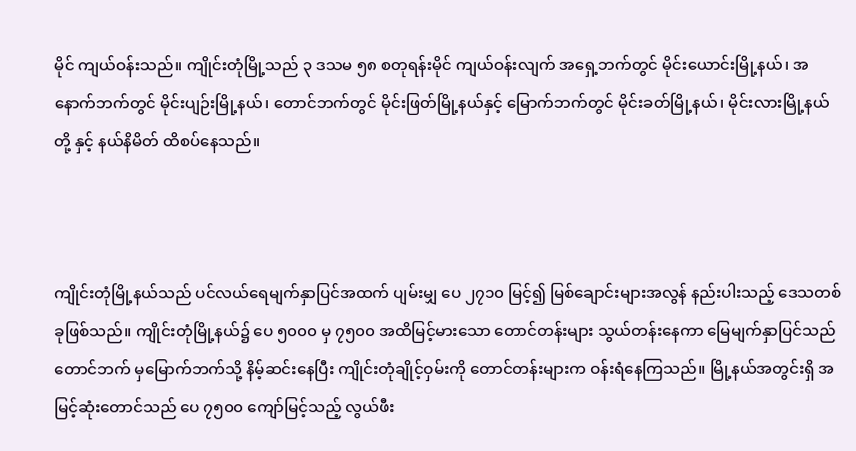မိုင် ကျယ်ဝန်းသည်။ ကျိုင်းတုံမြို့သည် ၃ ဒသမ ၅၈ စတုရန်းမိုင် ကျယ်ဝန်းလျက် အရှေ့ဘက်တွင် မိုင်းယောင်းမြို့နယ်၊ အနောက်ဘက်တွင် မိုင်းပျဉ်းမြို့နယ်၊ တောင်ဘက်တွင် မိုင်းဖြတ်မြို့နယ်နှင့် မြောက်ဘက်တွင် မိုင်းခတ်မြို့နယ်၊ မိုင်းလားမြို့နယ်တို့ နှင့် နယ်နိမိတ် ထိစပ်နေသည်။



ကျိုင်းတုံမြို့နယ်သည် ပင်လယ်ရေမျက်နှာပြင်အထက် ပျမ်းမျှ ပေ ၂၇၁၀ မြင့်၍ မြစ်ချောင်းများအလွန် နည်းပါးသည့် ဒေသတစ်ခုဖြစ်သည်။ ကျိုင်းတုံမြို့နယ်၌ ပေ ၅၀၀၀ မှ ၇၅၀၀ အထိမြင့်မားသော တောင်တန်းများ သွယ်တန်းနေကာ မြေမျက်နှာပြင်သည် တောင်ဘက် မှမြောက်ဘက်သို့ နိမ့်ဆင်းနေပြီး ကျိုင်းတုံချိုင့်ဝှမ်းကို တောင်တန်းများက ဝန်းရံနေကြသည်။ မြို့နယ်အတွင်းရှိ အမြင့်ဆုံးတောင်သည် ပေ ၇၅၀၀ ကျော်မြင့်သည့် လွယ်ဖီး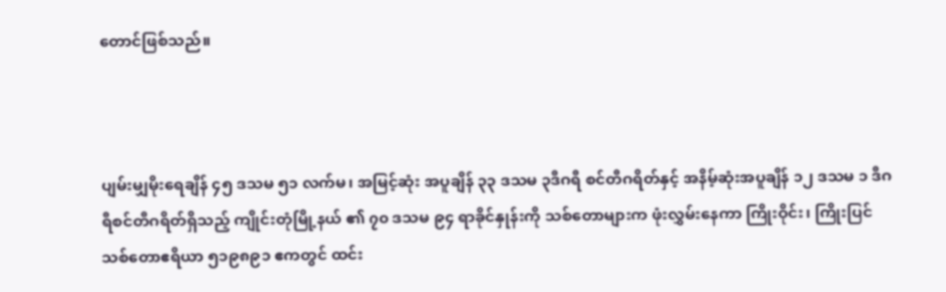တောင်ဖြစ်သည်။



ပျမ်းမျှမိုးရေချိန် ၄၅ ဒသမ ၅၁ လက်မ၊ အမြင့်ဆုံး အပူချိန် ၃၃ ဒသမ ၃ဒီဂရီ စင်တီဂရိတ်နှင့် အနိမ့်ဆုံးအပူချိန် ၁၂ ဒသမ ၁ ဒီဂရီစင်တီဂရိတ်ရှိသည့် ကျိုင်းတုံမြို့နယ် ၏ ၇၀ ဒသမ ၉၄ ရာခိုင်နှုန်းကို သစ်တောများက ဖုံးလွှမ်းနေကာ ကြိုးဝိုင်း၊ ကြိုးပြင် သစ်တောဧရိယာ ၅၁၉၈၉၁ ဧကတွင် ထင်း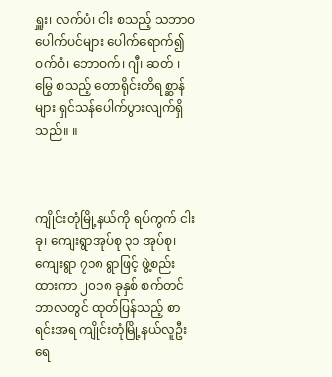ရှူး၊ လက်ပံ၊ ငါး စသည့် သဘာဝပေါက်ပင်များ ပေါက်ရောက်၍ ဝက်ဝံ၊ ဘောဝက်၊ ဂျီ၊ ဆတ် ၊ မြွေ စသည့် တောရိုင်းတိရစ္ဆာန်များ ရှင်သန်ပေါက်ပွားလျက်ရှိသည်။ ။



ကျိုင်းတုံမြို့နယ်ကို ရပ်ကွက် ငါးခု၊ ကျေးရွာအုပ်စု ၃၁ အုပ်စု၊ ကျေးရွာ ၇၁၈ ရွာဖြင့် ဖွဲ့စည်းထားကာ ၂၀၁၈ ခုနှစ် စက်တင်ဘာလတွင် ထုတ်ပြန်သည့် စာရင်းအရ ကျိုင်းတုံမြို့နယ်လူဦးရေ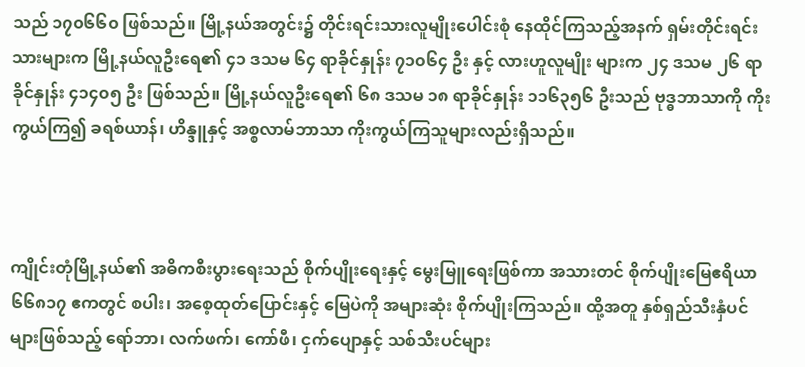သည် ၁၇၀၆၆၀ ဖြစ်သည်။ မြို့နယ်အတွင်း၌ တိုင်းရင်းသားလူမျိုးပေါင်းစုံ နေထိုင်ကြသည့်အနက် ရှမ်းတိုင်းရင်းသားများက မြို့နယ်လူဦးရေ၏ ၄၁ ဒသမ ၆၄ ရာခိုင်နှုန်း ၇၁၀၆၄ ဦး နှင့် လားဟူလူမျိုး များက ၂၄ ဒသမ ၂၆ ရာခိုင်နှုန်း ၄၁၄၀၅ ဦး ဖြစ်သည်။ မြို့နယ်လူဦးရေ၏ ၆၈ ဒသမ ၁၈ ရာခိုင်နှုန်း ၁၁၆၃၅၆ ဦးသည် ဗုဒ္ဓဘာသာကို ကိုးကွယ်ကြ၍ ခရစ်ယာန်၊ ဟိန္ဒူနှင့် အစ္စလာမ်ဘာသာ ကိုးကွယ်ကြသူများလည်းရှိသည်။



ကျိုင်းတုံမြို့နယ်၏ အဓိကစီးပွားရေးသည် စိုက်ပျိုးရေးနှင့် မွေးမြူရေးဖြစ်ကာ အသားတင် စိုက်ပျိုးမြေဧရိယာ ၆၆၈၁၇ ဧကတွင် စပါး၊ အစေ့ထုတ်ပြောင်းနှင့် မြေပဲကို အများဆုံး စိုက်ပျိုးကြသည်။ ထို့အတူ နှစ်ရှည်သီးနှံပင်များဖြစ်သည့် ရော်ဘာ၊ လက်ဖက်၊ ကော်ဖီ၊ ငှက်ပျောနှင့် သစ်သီးပင်များ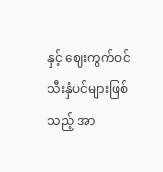နှင့် ဈေးကွက်ဝင် သီးနှံပင်များဖြစ်သည့် အာ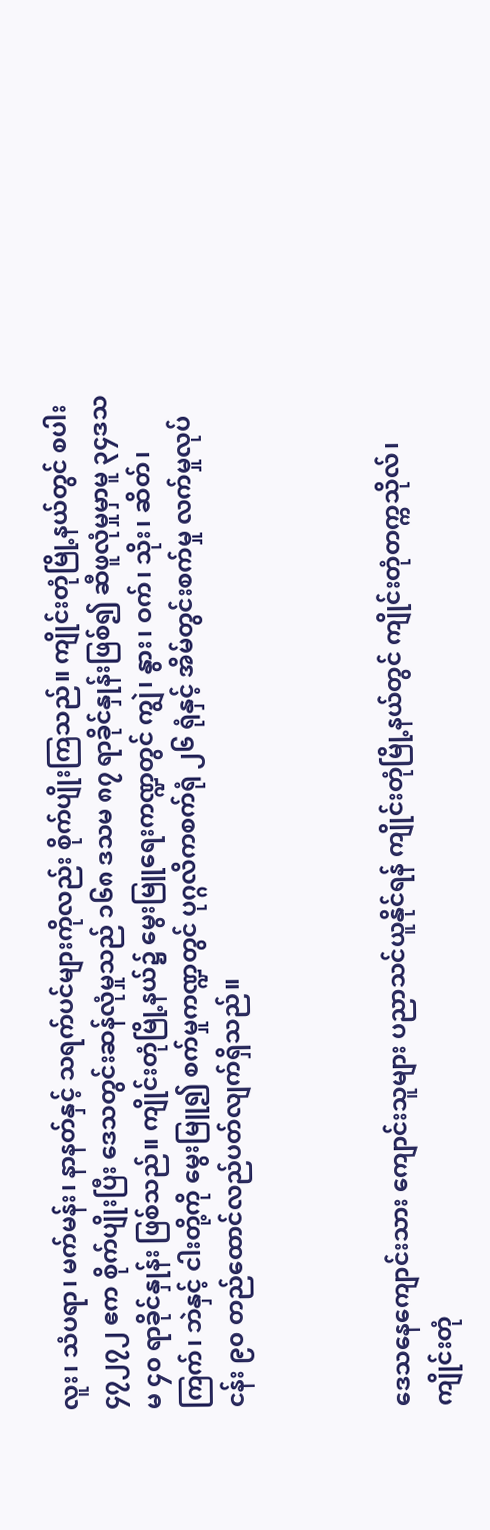လူး၊ သံပရာ၊ မက်မန်း၊ နာနတ်နှင့် သရက်ပင်များကိုလည်း စိုက်ပျိုးကြသည်။ ကျိုင်းတုံမြို့နယ်တွင် စပါး ၄၇၂၇၂ ဧက စိုက်ပျိုးပြီး ဒေသတွင်းဆန်လုံမှုသည် ၁၆၈ ဒသမ ၈၇ ရာခိုင်နှုန်းဖြစ်၍ ဆီဖူလုံမှုမှာမူ ၃၄ဒသမ ၄၀ ရာခိုင်နှုန်း ဖြစ်သည်။ ကျိုင်းတုံမြို့နယ်၌ မွေးမြူရေးကဏ္ဍတွင် ကျွဲ၊ နွား၊ ဝက်၊ သိုး၊ ဆိတ်၊ ကြက်၊ ဘဲနှင့် ငါးတို့ကို မွေးမြူ၍ စက်မှုကဏ္ဍတွင် ပုဂ္ဂလိကစက်ရုံ ၂၆ ရုံနှင့် အိမ်တွင်းစက်မှု လက်မှုလုပ်ငန်း ၉၀ တည်ထောင်လည်ပတ်လျက်ရှိသည်။



ဒေသနေကျောင်းသား ကျောင်းသူများ ပညာသင်ယူနိုင်ရန် ကျိုင်းတုံမြို့နယ်တွင် ကျိုင်းတုံတက္ကသိုလ်၊ ကျိုင်းတုံ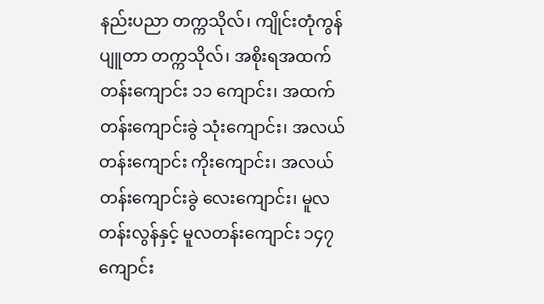နည်းပညာ တက္ကသိုလ်၊ ကျိုင်းတုံကွန်ပျူတာ တက္ကသိုလ်၊ အစိုးရအထက်တန်းကျောင်း ၁၁ ကျောင်း၊ အထက်တန်းကျောင်းခွဲ သုံးကျောင်း၊ အလယ်တန်းကျောင်း ကိုးကျောင်း၊ အလယ်တန်းကျောင်းခွဲ လေးကျောင်း၊ မူလတန်းလွန်နှင့် မူလတန်းကျောင်း ၁၄၇ ကျောင်း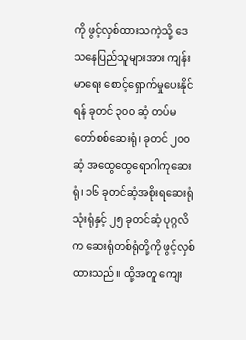ကို ဖွင့်လှစ်ထားသကဲ့သို့ ဒေသနေပြည်သူများအား ကျန်းမာရေး စောင့်ရှောက်မှုပေးနိုင်ရန် ခုတင် ၃၀၀ ဆံ့ တပ်မတော်စစ်ဆေးရုံ၊ ခုတင် ၂၀၀ ဆံ့ အထွေထွေရောဂါကုဆေးရုံ၊ ၁၆ ခုတင်ဆံ့အစိုးရဆေးရုံ သုံးရုံနှင့် ၂၅ ခုတင်ဆံ့ ပုဂ္ဂလိက ဆေးရုံတစ်ရုံတို့ကို ဖွင့်လှစ်ထားသည်။ ထို့အတူ ကျေး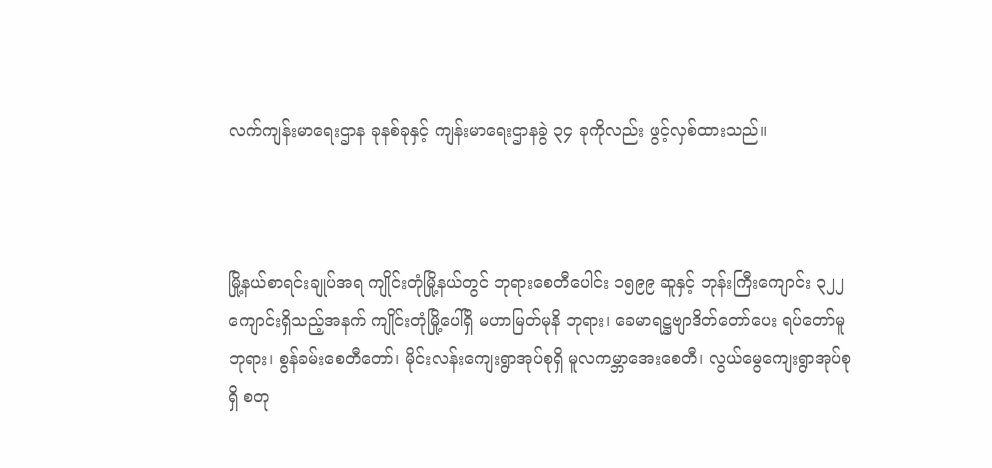လက်ကျန်းမာရေးဌာန ခုနစ်ခုနှင့် ကျန်းမာရေးဌာနခွဲ ၃၄ ခုကိုလည်း ဖွင့်လှစ်ထားသည်။



မြို့နယ်စာရင်းချုပ်အရ ကျိုင်းတုံမြို့နယ်တွင် ဘုရားစေတီပေါင်း ၁၅၉၉ ဆူနှင့် ဘုန်းကြီးကျောင်း ၃၂၂ ကျောင်းရှိသည့်အနက် ကျိုင်းတုံမြို့ပေါ်ရှိ မဟာမြတ်မုနိ ဘုရား၊ ခေမာရဋ္ဌဗျာဒိတ်တော်ပေး ရပ်တော်မူဘုရား၊ စွန်ခမ်းစေတီတော်၊ မိုင်းလန်းကျေးရွာအုပ်စုရှိ မူလကမ္ဘာအေးစေတီ၊ လွယ်မွေကျေးရွာအုပ်စုရှိ စတု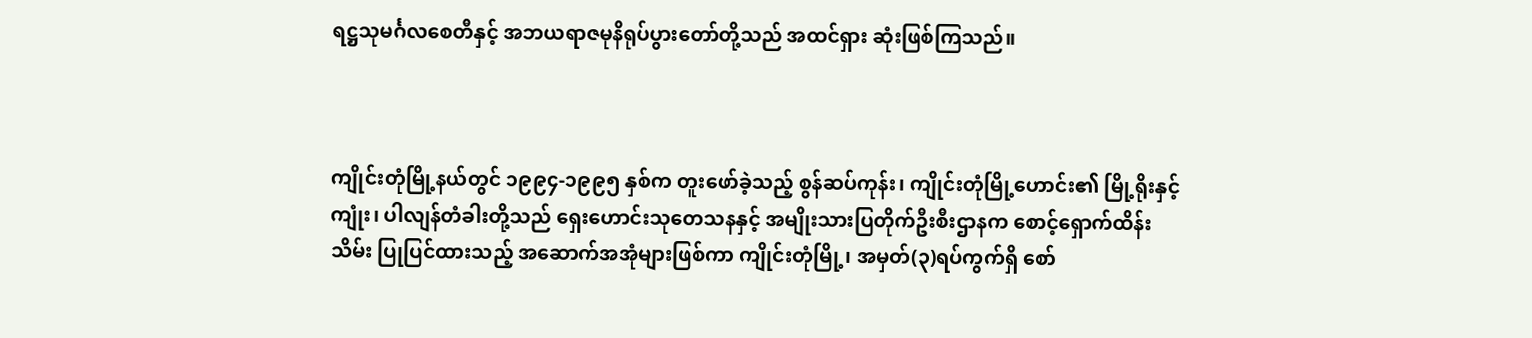ရဋ္ဌသုမင်္ဂလစေတီနှင့် အဘယရာဇမုနိရုပ်ပွားတော်တို့သည် အထင်ရှား ဆုံးဖြစ်ကြသည်။



ကျိုင်းတုံမြို့နယ်တွင် ၁၉၉၄-၁၉၉၅ နှစ်က တူးဖော်ခဲ့သည့် စွန်ဆပ်ကုန်း၊ ကျိုင်းတုံမြို့ဟောင်း၏ မြို့ရိုးနှင့်ကျုံး၊ ပါလျန်တံခါးတို့သည် ရှေးဟောင်းသုတေသနနှင့် အမျိုးသားပြတိုက်ဦးစီးဌာနက စောင့်ရှောက်ထိန်းသိမ်း ပြုပြင်ထားသည့် အဆောက်အအုံများဖြစ်ကာ ကျိုင်းတုံမြို့၊ အမှတ်(၃)ရပ်ကွက်ရှိ စော်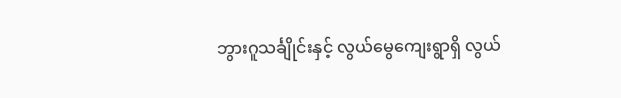ဘွားဂူသင်္ချိုင်းနှင့် လွယ်မွေကျေးရွာရှိ လွယ်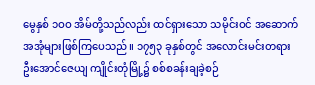မွေနှစ် ၁ဝဝ အိမ်တို့သည်လည်း ထင်ရှားသော သမိုင်းဝင် အဆောက်အအုံများဖြစ်ကြပေသည်။ ၁၇၅၃ ခုနှစ်တွင် အလောင်းမင်းတရား ဦးအောင်ဇေယျ ကျိုင်းတုံမြို့၌ စစ်စခန်းချခဲ့စဉ်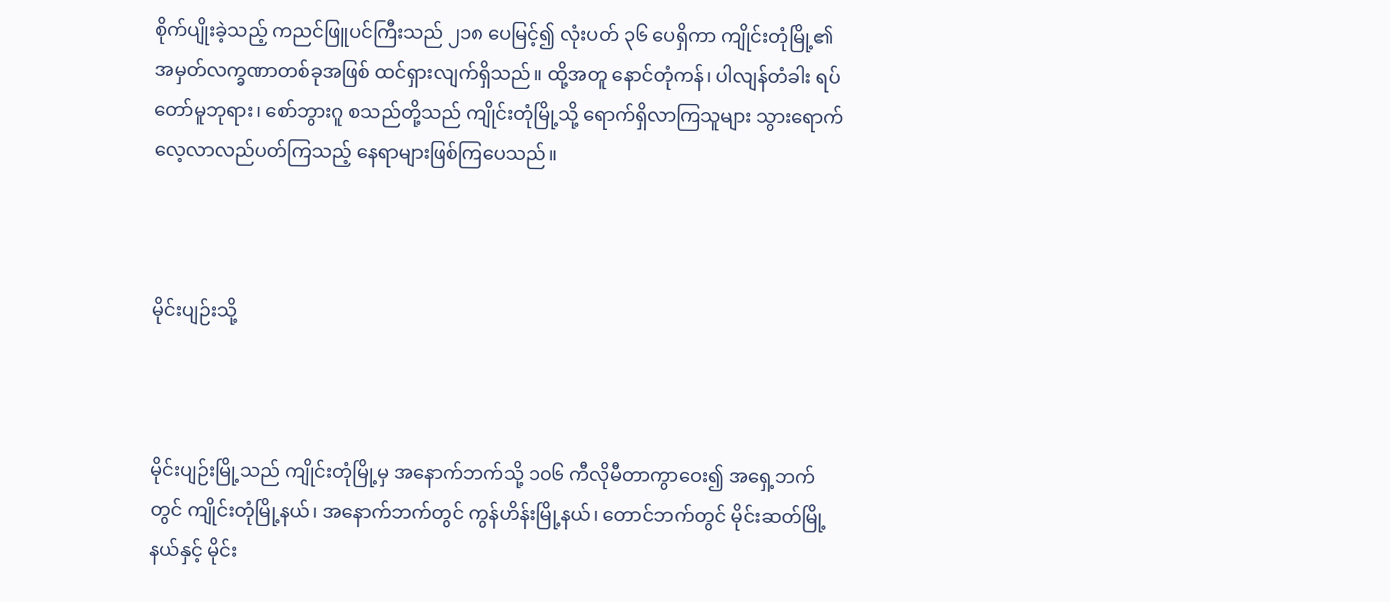စိုက်ပျိုးခဲ့သည့် ကညင်ဖြူပင်ကြီးသည် ၂၁၈ ပေမြင့်၍ လုံးပတ် ၃၆ ပေရှိကာ ကျိုင်းတုံမြို့၏ အမှတ်လက္ခဏာတစ်ခုအဖြစ် ထင်ရှားလျက်ရှိသည်။ ထို့အတူ နောင်တုံကန်၊ ပါလျန်တံခါး ရပ်တော်မူဘုရား၊ စော်ဘွားဂူ စသည်တို့သည် ကျိုင်းတုံမြို့သို့ ရောက်ရှိလာကြသူများ သွားရောက်လေ့လာလည်ပတ်ကြသည့် နေရာများဖြစ်ကြပေသည်။



မိုင်းပျဉ်းသို့



မိုင်းပျဉ်းမြို့သည် ကျိုင်းတုံမြို့မှ အနောက်ဘက်သို့ ၁၀၆ ကီလိုမီတာကွာဝေး၍ အရှေ့ဘက်တွင် ကျိုင်းတုံမြို့နယ်၊ အနောက်ဘက်တွင် ကွန်ဟိန်းမြို့နယ်၊ တောင်ဘက်တွင် မိုင်းဆတ်မြို့နယ်နှင့် မိုင်း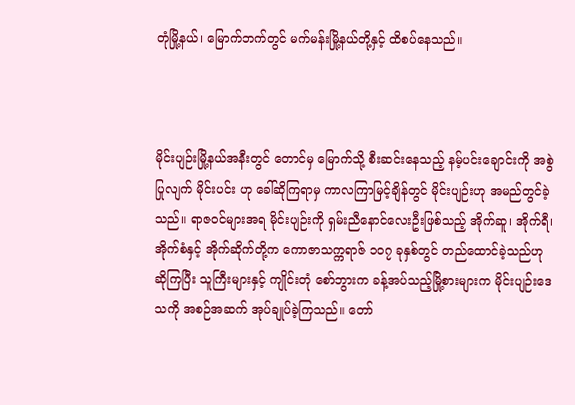တုံမြို့နယ်၊ မြောက်ဘက်တွင် မက်မန်းမြို့နယ်တို့နှင့် ထိစပ်နေသည်။



မိုင်းပျဉ်းမြို့နယ်အနီးတွင် တောင်မှ မြောက်သို့ စီးဆင်းနေသည့် နမ့်ပင်းချောင်းကို အစွဲပြုလျက် မိုင်းပင်း ဟု ခေါ်ဆိုကြရာမှ ကာလကြာမြင့်ချိန်တွင် မိုင်းပျဉ်းဟု အမည်တွင်ခဲ့သည်။ ရာဇဝင်များအရ မိုင်းပျဉ်းကို ရှမ်းညီနောင်လေးဦးဖြစ်သည့် အိုက်ဆူ၊ အိုက်ရီ၊ အိုက်စံနှင့် အိုက်ဆိုက်တို့က ကောဇာသက္ကရာဇ် ၁၀၇ ခုနှစ်တွင် တည်ထောင်ခဲ့သည်ဟု ဆိုကြပြီး သူကြီးများနှင့် ကျိုင်းတုံ စော်ဘွားက ခန့်အပ်သည့်မြို့စားများက မိုင်းပျဉ်းဒေသကို အစဉ်အဆက် အုပ်ချုပ်ခဲ့ကြသည်။ တော်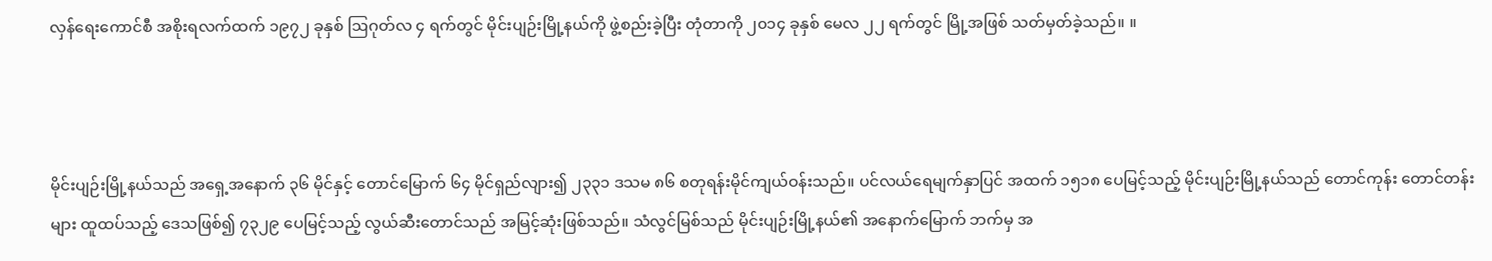လှန်ရေးကောင်စီ အစိုးရလက်ထက် ၁၉၇၂ ခုနှစ် ဩဂုတ်လ ၄ ရက်တွင် မိုင်းပျဉ်းမြို့နယ်ကို ဖွဲ့စည်းခဲ့ပြီး တုံတာကို ၂၀၁၄ ခုနှစ် မေလ ၂၂ ရက်တွင် မြို့အဖြစ် သတ်မှတ်ခဲ့သည်။ ။



မိုင်းပျဉ်းမြို့နယ်သည် အရှေ့အနောက် ၃၆ မိုင်နှင့် တောင်မြောက် ၆၄ မိုင်ရှည်လျား၍ ၂၃၃၁ ဒသမ ၈၆ စတုရန်းမိုင်ကျယ်ဝန်းသည်။ ပင်လယ်ရေမျက်နှာပြင် အထက် ၁၅၁၈ ပေမြင့်သည့် မိုင်းပျဉ်းမြို့နယ်သည် တောင်ကုန်း တောင်တန်းများ ထူထပ်သည့် ဒေသဖြစ်၍ ၇၃၂၉ ပေမြင့်သည့် လွယ်ဆီးတောင်သည် အမြင့်ဆုံးဖြစ်သည်။ သံလွင်မြစ်သည် မိုင်းပျဉ်းမြို့နယ်၏ အနောက်မြောက် ဘက်မှ အ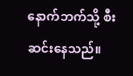နောက်ဘက်သို့ စီးဆင်းနေသည်။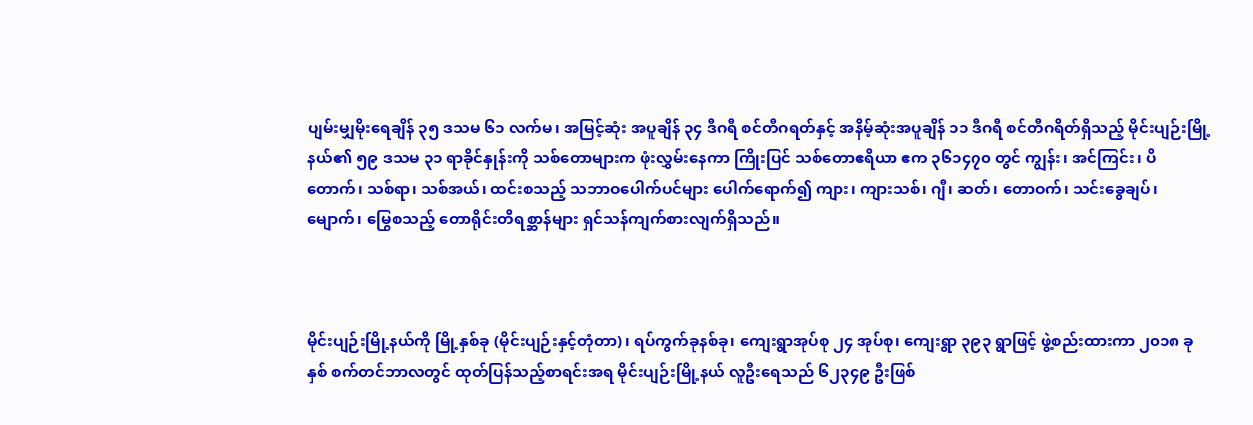ပျမ်းမျှမိုးရေချိန် ၃၅ ဒသမ ၆၁ လက်မ၊ အမြင့်ဆုံး အပူချိန် ၃၄ ဒီဂရီ စင်တီဂရတ်နှင့် အနိမ့်ဆုံးအပူချိန် ၁၁ ဒီဂရီ စင်တီဂရိတ်ရှိသည့် မိုင်းပျဉ်းမြို့နယ်၏ ၅၉ ဒသမ ၃၁ ရာခိုင်နှုန်းကို သစ်တောများက ဖုံးလွှမ်းနေကာ ကြိုးပြင် သစ်တောဧရိယာ ဧက ၃၆၁၄၇၀ တွင် ကျွန်း၊ အင်ကြင်း၊ ပိတောက်၊ သစ်ရာ၊ သစ်အယ်၊ ထင်းစသည့် သဘာဝပေါက်ပင်များ ပေါက်ရောက်၍ ကျား၊ ကျားသစ်၊ ဂျီ၊ ဆတ်၊ တောဝက်၊ သင်းခွေချပ်၊ မျောက်၊ မြွေစသည့် တောရိုင်းတိရစ္ဆာန်များ ရှင်သန်ကျက်စားလျက်ရှိသည်။



မိုင်းပျဉ်းမြို့နယ်ကို မြို့နှစ်ခု (မိုင်းပျဉ်းနှင့်တုံတာ)၊ ရပ်ကွက်ခုနစ်ခု၊ ကျေးရွာအုပ်စု ၂၄ အုပ်စု၊ ကျေးရွာ ၃၉၃ ရွာဖြင့် ဖွဲ့စည်းထားကာ ၂၀၁၈ ခုနှစ် စက်တင်ဘာလတွင် ထုတ်ပြန်သည့်စာရင်းအရ မိုင်းပျဉ်းမြို့နယ် လူဦးရေသည် ၆၂၃၄၉ ဦးဖြစ်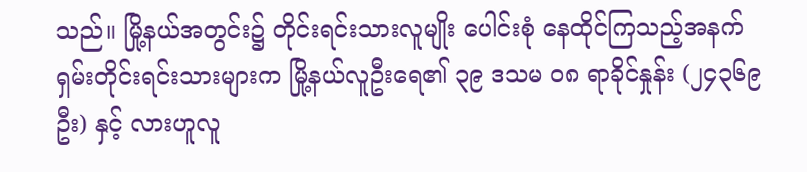သည်။ မြို့နယ်အတွင်း၌ တိုင်းရင်းသားလူမျိုး ပေါင်းစုံ နေထိုင်ကြသည့်အနက် ရှမ်းတိုင်းရင်းသားများက မြို့နယ်လူဦးရေ၏ ၃၉ ဒသမ ၀၈ ရာခိုင်နှုန်း (၂၄၃၆၉ ဦး) နှင့် လားဟူလူ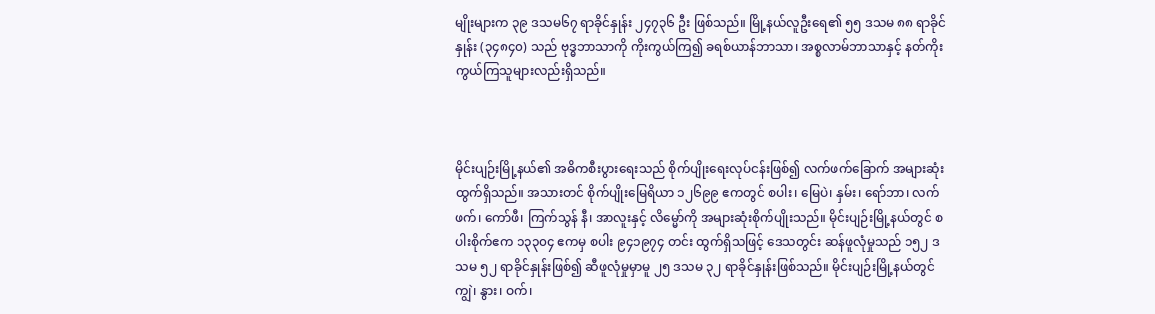မျိုးများက ၃၉ ဒသမ၆၇ ရာခိုင်နှုန်း ၂၄၇၃၆ ဦး ဖြစ်သည်။ မြို့နယ်လူဦးရေ၏ ၅၅ ဒသမ ၈၈ ရာခိုင်နှုန်း (၃၄၈၄၀) သည် ဗုဒ္ဓဘာသာကို ကိုးကွယ်ကြ၍ ခရစ်ယာန်ဘာသာ၊ အစ္စလာမ်ဘာသာနှင့် နတ်ကိုးကွယ်ကြသူများလည်းရှိသည်။



မိုင်းပျဉ်းမြို့နယ်၏ အဓိကစီးပွားရေးသည် စိုက်ပျိုးရေးလုပ်ငန်းဖြစ်၍ လက်ဖက်ခြောက် အများဆုံးထွက်ရှိသည်။ အသားတင် စိုက်ပျိုးမြေရိယာ ၁၂၆၉၉ ဧကတွင် စပါး၊ မြေပဲ၊ နှမ်း၊ ရော်ဘာ၊ လက်ဖက်၊ ကော်ဖီ၊ ကြက်သွန် နီ၊ အာလူးနှင့် လိမ္မော်ကို အများဆုံးစိုက်ပျိုးသည်။ မိုင်းပျဉ်းမြို့နယ်တွင် စပါးစိုက်ဧက ၁၃၃၀၄ ဧကမှ စပါး ၉၄၁၉၇၄ တင်း ထွက်ရှိသဖြင့် ဒေသတွင်း ဆန်ဖူလုံမှုသည် ၁၅၂ ဒသမ ၅၂ ရာခိုင်နှုန်းဖြစ်၍ ဆီဖူလုံမှုမှာမူ ၂၅ ဒသမ ၃၂ ရာခိုင်နှုန်းဖြစ်သည်။ မိုင်းပျဉ်းမြို့နယ်တွင် ကျွဲ၊ နွား၊ ဝက်၊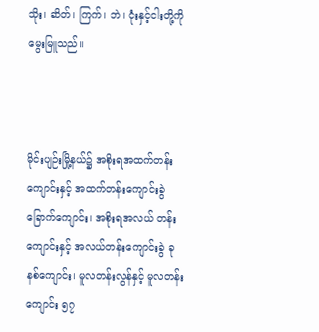သိုး၊ ဆိတ်၊ ကြက်၊ ဘဲ၊ ငုံးနှင့်ငါးတို့ကို မွေးမြူသည်။



မိုင်းပျဉ်းမြို့နယ်၌ အစိုးရအထက်တန်းကျောင်းနှင့် အထက်တန်းကျောင်းခွဲ ခြောက်ကျောင်း၊ အစိုးရအလယ် တန်းကျောင်းနှင့် အလယ်တန်းကျောင်းခွဲ ခုနစ်ကျောင်း၊ မူလတန်းလွန်နှင့် မူလတန်းကျောင်း ၅၇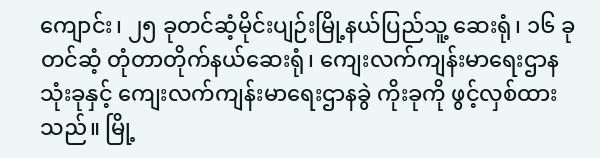ကျောင်း၊ ၂၅ ခုတင်ဆံ့မိုင်းပျဉ်းမြို့နယ်ပြည်သူ့ ဆေးရုံ၊ ၁၆ ခုတင်ဆံ့ တုံတာတိုက်နယ်ဆေးရုံ၊ ကျေးလက်ကျန်းမာရေးဌာန သုံးခုနှင့် ကျေးလက်ကျန်းမာရေးဌာနခွဲ ကိုးခုကို ဖွင့်လှစ်ထားသည်။ မြို့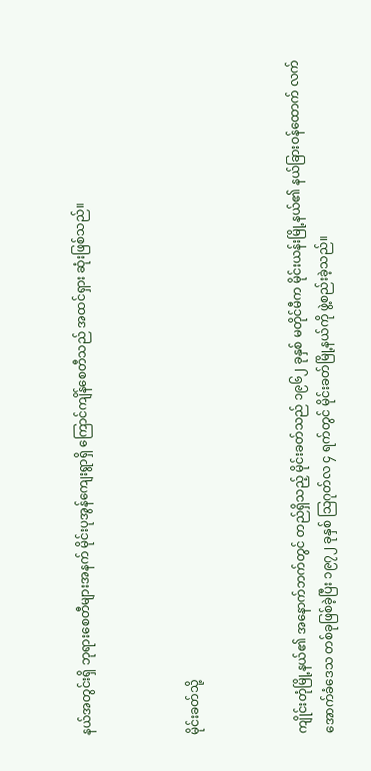နယ်အတွင်းရှိ ဘုရားစေတီများအနက် မိုင်းပုအွန်ကျေးရွာရှိ ကြောင်ကျိန်စေတီသည် အထင်ရှား ဆုံးဖြစ်သည်။



မိုင်းခတ်သို့



ကျိုင်းတုံမြို့နယ်၏ အနောက်ဘက်တွင် တည်ရှိသည့် မိုင်းခတ်သည် ၁၉၆၂ ခုနှစ် မတိုင်မီက မိုင်းယန်းမြို့နယ်၏ နယ်ခြားဝန်ထောက် လက်အောက်ခံဒေသ တစ်ခုဖြစ်ခဲ့ပြီး ၁၉၇၂ ခုနှစ် သြဂုတ်လ ၄ ရက်တွင် မိုင်းခတ်မြို့နယ်ကို ဖွဲ့စည်းခဲ့သည်။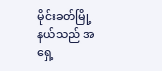မိုင်းခတ်မြို့နယ်သည် အရှေ့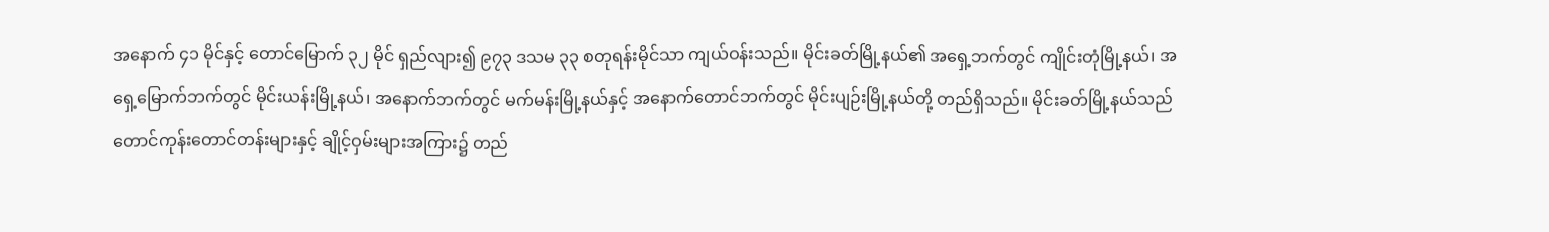အနောက် ၄၁ မိုင်နှင့် တောင်မြောက် ၃၂ မိုင် ရှည်လျား၍ ၉၇၃ ဒသမ ၃၃ စတုရန်းမိုင်သာ ကျယ်ဝန်းသည်။ မိုင်းခတ်မြို့နယ်၏ အရှေ့ဘက်တွင် ကျိုင်းတုံမြို့နယ်၊ အရှေ့မြောက်ဘက်တွင် မိုင်းယန်းမြို့နယ်၊ အနောက်ဘက်တွင် မက်မန်းမြို့နယ်နှင့် အနောက်တောင်ဘက်တွင် မိုင်းပျဉ်းမြို့နယ်တို့ တည်ရှိသည်။ မိုင်းခတ်မြို့နယ်သည် တောင်ကုန်းတောင်တန်းများနှင့် ချိုင့်ဝှမ်းများအကြား၌ တည်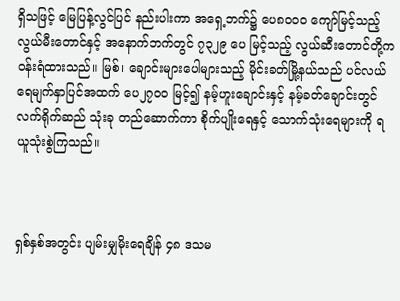ရှိသဖြင့် မြေပြန့်လွင်ပြင် နည်းပါးကာ အရှေ့ဘက်၌ ပေ၈၀၀၀ ကျော်မြင့်သည့် လွယ်မီးတောင်နှင့် အနောက်ဘက်တွင် ၇၃၂၉ ပေ မြင့်သည့် လွယ်ဆီးတောင်တို့က ဝန်းရံထားသည်။ မြစ်၊ ချောင်းများပေါများသည့် မိုင်းခတ်မြို့နယ်သည် ပင်လယ်ရေမျက်နှာပြင်အထက် ပေ၂၇၀၀ မြင့်၍ နမ့်ဟူးချောင်းနှင့် နမ့်ခတ်ချောင်းတွင် လက်ရိုက်ဆည် သုံးခု တည်ဆောက်ကာ စိုက်ပျိုးရေနှင့် သောက်သုံးရေများကို ရယူသုံးစွဲကြသည်။



ရှစ်နှစ်အတွင်း ပျမ်းမျှမိုးရေချိန် ၄၈ ဒသမ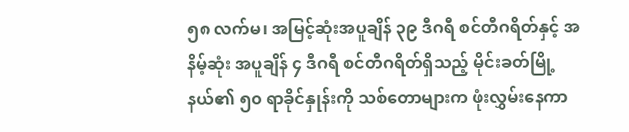၅၈ လက်မ၊ အမြင့်ဆုံးအပူချိန် ၃၉ ဒီဂရီ စင်တီဂရိတ်နှင့် အနိမ့်ဆုံး အပူချိန် ၄ ဒီဂရီ စင်တီဂရိတ်ရှိသည့် မိုင်းခတ်မြို့ နယ်၏ ၅၀ ရာခိုင်နှုန်းကို သစ်တောများက ဖုံးလွှမ်းနေကာ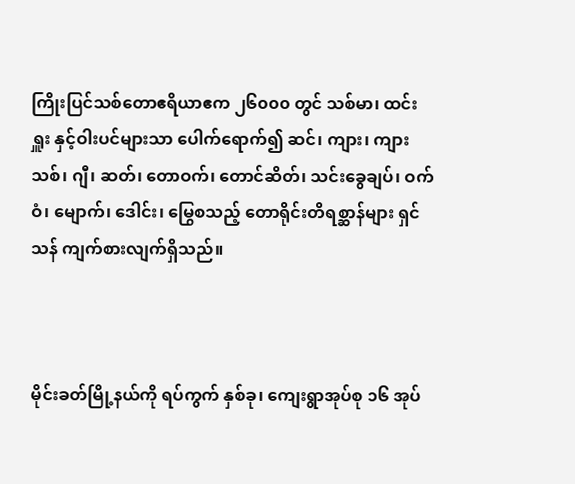ကြိုးပြင်သစ်တောဧရိယာဧက ၂၆၀၀၀ တွင် သစ်မာ၊ ထင်းရှူး နှင့်ဝါးပင်များသာ ပေါက်ရောက်၍ ဆင်၊ ကျား၊ ကျားသစ်၊ ဂျီ၊ ဆတ်၊ တောဝက်၊ တောင်ဆိတ်၊ သင်းခွေချပ်၊ ဝက်ဝံ၊ မျောက်၊ ဒေါင်း၊ မြွေစသည့် တောရိုင်းတိရစ္ဆာန်များ ရှင်သန် ကျက်စားလျက်ရှိသည်။



မိုင်းခတ်မြို့နယ်ကို ရပ်ကွက် နှစ်ခု၊ ကျေးရွာအုပ်စု ၁၆ အုပ်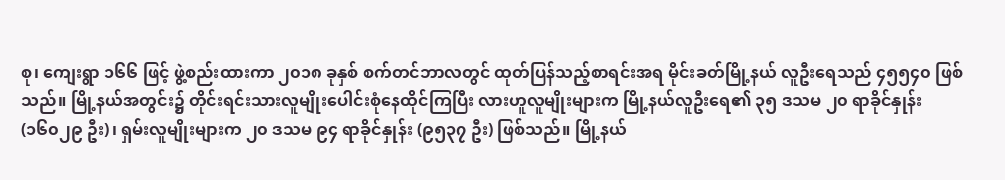စု၊ ကျေးရွာ ၁၆၆ ဖြင့် ဖွဲ့စည်းထားကာ ၂၀၁၈ ခုနှစ် စက်တင်ဘာလတွင် ထုတ်ပြန်သည့်စာရင်းအရ မိုင်းခတ်မြို့နယ် လူဦးရေသည် ၄၅၅၄၀ ဖြစ်သည်။ မြို့နယ်အတွင်း၌ တိုင်းရင်းသားလူမျိုးပေါင်းစုံနေထိုင်ကြပြီး လားဟူလူမျိုးများက မြို့နယ်လူဦးရေ၏ ၃၅ ဒသမ ၂၀ ရာခိုင်နှုန်း (၁၆၀၂၉ ဦး)၊ ရှမ်းလူမျိုးများက ၂၀ ဒသမ ၉၄ ရာခိုင်နှုန်း (၉၅၃၇ ဦး) ဖြစ်သည်။ မြို့နယ်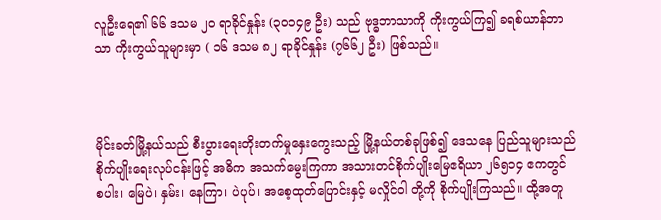လူဦးရေ၏ ၆၆ ဒသမ ၂၀ ရာခိုင်နှုန်း (၃၀၁၄၉ ဦး) သည် ဗုဒ္ဓဘာသာကို ကိုးကွယ်ကြ၍ ခရစ်ယာန်ဘာသာ ကိုးကွယ်သူများမှာ ( ၁၆ ဒသမ ၈၂ ရာခိုင်နှုန်း (၇၆၆၂ ဦး) ဖြစ်သည်။



မိုင်းခတ်မြို့နယ်သည် စီးပွားရေးတိုးတက်မှုနှေးကွေးသည့် မြို့နယ်တစ်ခုဖြစ်၍ ဒေသနေ ပြည်သူများသည် စိုက်ပျိုးရေးလုပ်ငန်းဖြင့် အဓိက အသက်မွေးကြကာ အသားတင်စိုက်ပျိုးမြေဧရိယာ ၂၆၅၁၄ ဧကတွင် စပါး၊ မြေပဲ၊ နှမ်း၊ နေကြာ၊ ပဲပုပ်၊ အစေ့ထုတ်ပြောင်းနှင့် မလှိုင်ဝါ တို့ကို စိုက်ပျိုးကြသည်။ ထို့အတူ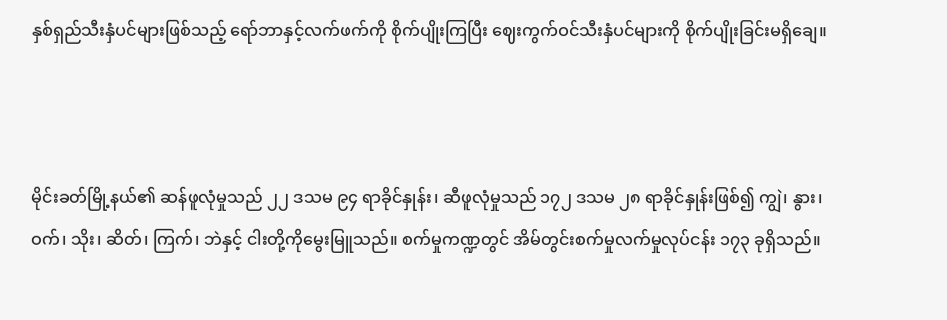နှစ်ရှည်သီးနှံပင်များဖြစ်သည့် ရော်ဘာနှင့်လက်ဖက်ကို စိုက်ပျိုးကြပြီး ဈေးကွက်ဝင်သီးနှံပင်များကို စိုက်ပျိုးခြင်းမရှိချေ။



မိုင်းခတ်မြို့နယ်၏ ဆန်ဖူလုံမှုသည် ၂၂ ဒသမ ၉၄ ရာခိုင်နှုန်း၊ ဆီဖူလုံမှုသည် ၁၇၂ ဒသမ ၂၈ ရာခိုင်နှုန်းဖြစ်၍ ကျွဲ၊ နွား၊ ဝက်၊ သိုး၊ ဆိတ်၊ ကြက်၊ ဘဲနှင့် ငါးတို့ကိုမွေးမြူသည်။ စက်မှုကဏ္ဍတွင် အိမ်တွင်းစက်မှုလက်မှုလုပ်ငန်း ၁၇၃ ခုရှိသည်။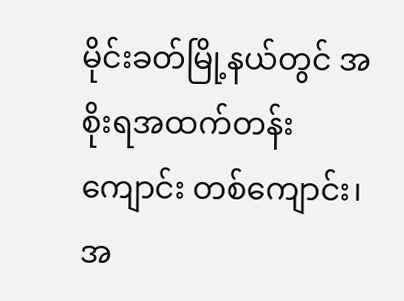မိုင်းခတ်မြို့နယ်တွင် အစိုးရအထက်တန်းကျောင်း တစ်ကျောင်း၊ အ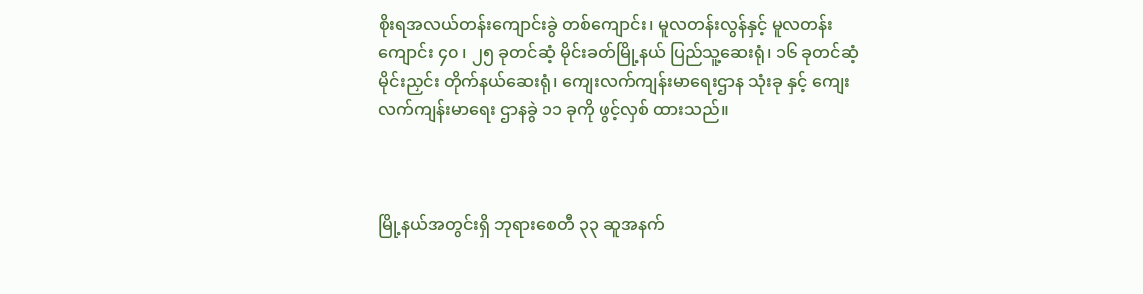စိုးရအလယ်တန်းကျောင်းခွဲ တစ်ကျောင်း၊ မူလတန်းလွန်နှင့် မူလတန်းကျောင်း ၄၀ ၊ ၂၅ ခုတင်ဆံ့ မိုင်းခတ်မြို့နယ် ပြည်သူ့ဆေးရုံ၊ ၁၆ ခုတင်ဆံ့ မိုင်းညှင်း တိုက်နယ်ဆေးရုံ၊ ကျေးလက်ကျန်းမာရေးဌာန သုံးခု နှင့် ကျေးလက်ကျန်းမာရေး ဌာနခွဲ ၁၁ ခုကို ဖွင့်လှစ် ထားသည်။



မြို့နယ်အတွင်းရှိ ဘုရားစေတီ ၃၃ ဆူအနက်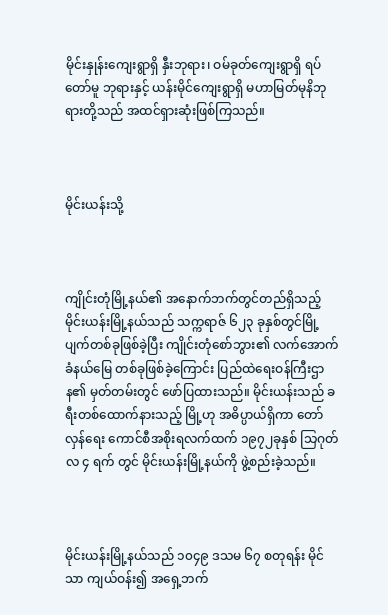မိုင်းနှုန်းကျေးရွာရှိ နှီးဘုရား၊ ဝမ်ခုတ်ကျေးရွာရှိ ရပ်တော်မူ ဘုရားနှင့် ယန်းမိုင်ကျေးရွာရှိ မဟာမြတ်မုနိဘုရားတို့သည် အထင်ရှားဆုံးဖြစ်ကြသည်။



မိုင်းယန်းသို့



ကျိုင်းတုံမြို့နယ်၏ အနောက်ဘက်တွင်တည်ရှိသည့် မိုင်းယန်းမြို့နယ်သည် သက္ကရာဇ် ၆၂၃ ခုနှစ်တွင်မြို့ပျက်တစ်ခုဖြစ်ခဲ့ပြီး ကျိုင်းတုံစော်ဘွား၏ လက်အောက်ခံနယ်မြေ တစ်ခုဖြစ်ခဲ့ကြောင်း ပြည်ထဲရေးဝန်ကြီးဌာန၏ မှတ်တမ်းတွင် ဖော်ပြထားသည်။ မိုင်းယန်းသည် ခရီးတစ်ထောက်နားသည့် မြို့ဟု အဓိပ္ပာယ်ရှိကာ တော်လှန်ရေး ကောင်စီအစိုးရလက်ထက် ၁၉၇၂ခုနှစ် သြဂုတ်လ ၄ ရက် တွင် မိုင်းယန်းမြို့နယ်ကို ဖွဲ့စည်းခဲ့သည်။



မိုင်းယန်းမြို့နယ်သည် ၁၀၄၉ ဒသမ ၆၇ စတုရန်း မိုင်သာ ကျယ်ဝန်း၍ အရှေ့ဘက်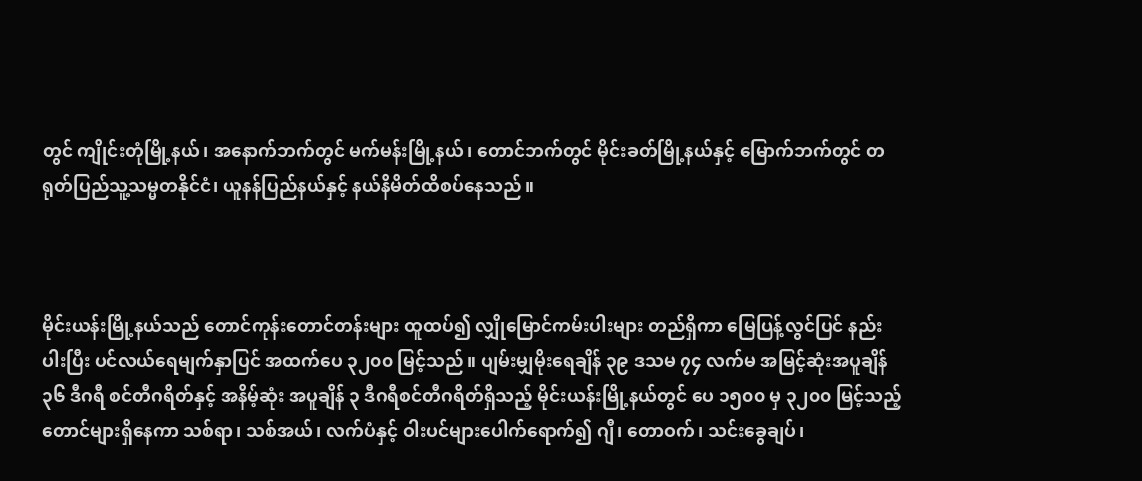တွင် ကျိုင်းတုံမြို့နယ်၊ အနောက်ဘက်တွင် မက်မန်းမြို့နယ်၊ တောင်ဘက်တွင် မိုင်းခတ်မြို့နယ်နှင့် မြောက်ဘက်တွင် တရုတ်ပြည်သူ့သမ္မတနိုင်ငံ၊ ယူနန်ပြည်နယ်နှင့် နယ်နိမိတ်ထိစပ်နေသည်။



မိုင်းယန်းမြို့နယ်သည် တောင်ကုန်းတောင်တန်းများ ထူထပ်၍ လျှိုမြောင်ကမ်းပါးများ တည်ရှိကာ မြေပြန့်လွင်ပြင် နည်းပါးပြီး ပင်လယ်ရေမျက်နှာပြင် အထက်ပေ ၃၂၀၀ မြင့်သည်။ ပျမ်းမျှမိုးရေချိန် ၃၉ ဒသမ ၇၄ လက်မ အမြင့်ဆုံးအပူချိန် ၃၆ ဒီဂရီ စင်တီဂရိတ်နှင့် အနိမ့်ဆုံး အပူချိန် ၃ ဒီဂရီစင်တီဂရိတ်ရှိသည့် မိုင်းယန်းမြို့နယ်တွင် ပေ ၁၅၀၀ မှ ၃၂၀၀ မြင့်သည့် တောင်များရှိနေကာ သစ်ရာ၊ သစ်အယ်၊ လက်ပံနှင့် ဝါးပင်များပေါက်ရောက်၍ ဂျီ၊ တောဝက်၊ သင်းခွေချပ်၊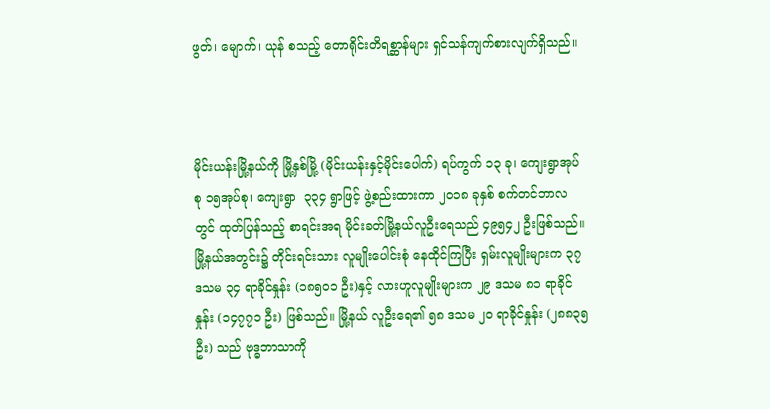ဖွတ်၊ မျောက်၊ ယုန် စသည့် တောရိုင်းတိရစ္ဆာန်များ ရှင်သန်ကျက်စားလျက်ရှိသည်။



မိုင်းယန်းမြို့နယ်ကို မြို့နှစ်မြို့ (မိုင်းယန်းနှင့်မိုင်းပေါက်) ရပ်ကွက် ၁၃ ခု၊ ကျေးရွာအုပ်စု ၁၅အုပ်စု၊ ကျေးရွာ  ၃၃၄ ရွာဖြင့် ဖွဲ့စည်းထားကာ ၂၀၁၈ ခုနှစ် စက်တင်ဘာလတွင် ထုတ်ပြန်သည့် စာရင်းအရ မိုင်းခတ်မြို့နယ်လူဦးရေသည် ၄၉၅၄၂ ဦးဖြစ်သည်။ မြို့နယ်အတွင်း၌ တိုင်းရင်းသား လူမျိုးပေါင်းစုံ နေထိုင်ကြပြီး ရှမ်းလူမျိုးများက ၃၇ ဒသမ ၃၄ ရာခိုင်နှုန်း (၁၈၅၀၁ ဦး)နှင့် လားဟူလူမျိုးများက ၂၉ ဒသမ ၈၁ ရာခိုင်နှုန်း (၁၄၇၇၁ ဦး) ဖြစ်သည်။ မြို့နယ် လူဦးရေ၏ ၅၈ ဒသမ ၂ဝ ရာခိုင်နှုန်း (၂၈၈၃၅ ဦး) သည် ဗုဒ္ဓဘာသာကို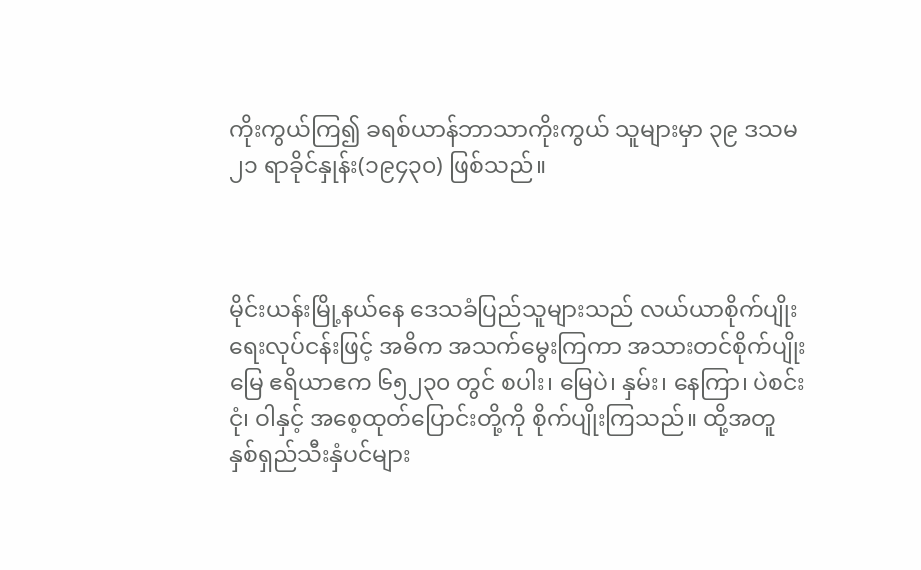ကိုးကွယ်ကြ၍ ခရစ်ယာန်ဘာသာကိုးကွယ် သူများမှာ ၃၉ ဒသမ ၂၁ ရာခိုင်နှုန်း(၁၉၄၃၀) ဖြစ်သည်။



မိုင်းယန်းမြို့နယ်နေ ဒေသခံပြည်သူများသည် လယ်ယာစိုက်ပျိုးရေးလုပ်ငန်းဖြင့် အဓိက အသက်မွေးကြကာ အသားတင်စိုက်ပျိုးမြေ ဧရိယာဧက ၆၅၂၃၀ တွင် စပါး၊ မြေပဲ၊ နှမ်း၊ နေကြာ၊ ပဲစင်းငုံ၊ ဝါနှင့် အစေ့ထုတ်ပြောင်းတို့ကို စိုက်ပျိုးကြသည်။ ထို့အတူ နှစ်ရှည်သီးနှံပင်များ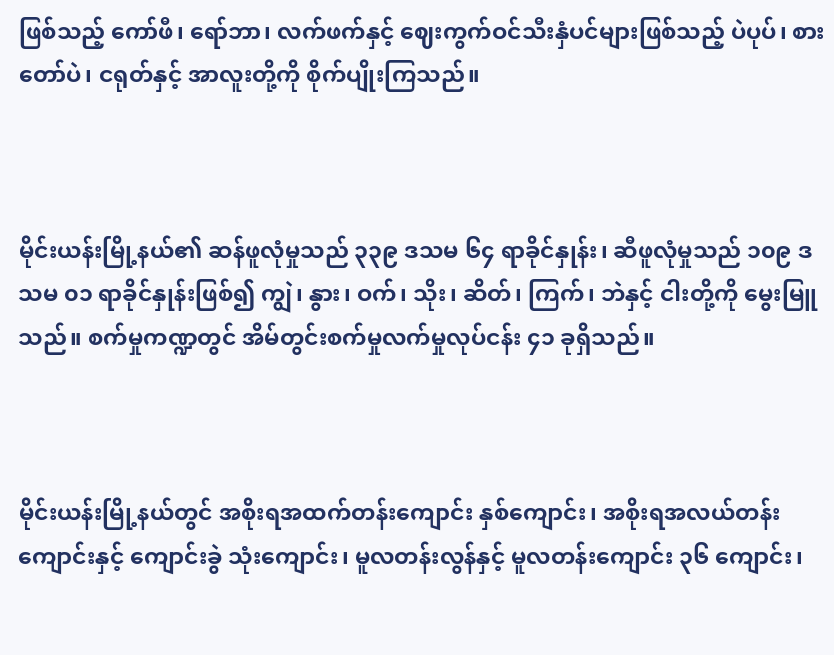ဖြစ်သည့် ကော်ဖီ၊ ရော်ဘာ၊ လက်ဖက်နှင့် ဈေးကွက်ဝင်သီးနှံပင်များဖြစ်သည့် ပဲပုပ်၊ စားတော်ပဲ၊ ငရုတ်နှင့် အာလူးတို့ကို စိုက်ပျိုးကြသည်။



မိုင်းယန်းမြို့နယ်၏ ဆန်ဖူလုံမှုသည် ၃၃၉ ဒသမ ၆၄ ရာခိုင်နှုန်း၊ ဆီဖူလုံမှုသည် ၁၀၉ ဒသမ ၀၁ ရာခိုင်နှုန်းဖြစ်၍ ကျွဲ၊ နွား၊ ဝက်၊ သိုး၊ ဆိတ်၊ ကြက်၊ ဘဲနှင့် ငါးတို့ကို မွေးမြူ သည်။ စက်မှုကဏ္ဍတွင် အိမ်တွင်းစက်မှုလက်မှုလုပ်ငန်း ၄၁ ခုရှိသည်။



မိုင်းယန်းမြို့နယ်တွင် အစိုးရအထက်တန်းကျောင်း နှစ်ကျောင်း၊ အစိုးရအလယ်တန်းကျောင်းနှင့် ကျောင်းခွဲ သုံးကျောင်း၊ မူလတန်းလွန်နှင့် မူလတန်းကျောင်း ၃၆ ကျောင်း၊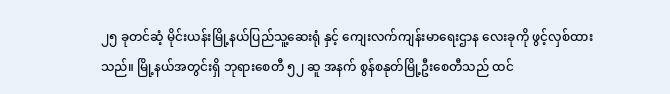၂၅ ခုတင်ဆံ့ မိုင်းယန်းမြို့နယ်ပြည်သူ့ဆေးရုံ နှင့် ကျေးလက်ကျန်းမာရေးဌာန လေးခုကို ဖွင့်လှစ်ထားသည်။ မြို့နယ်အတွင်းရှိ ဘုရားစေတီ ၅၂ ဆူ အနက် စွန်စနုတ်မြို့ဦးစေတီသည် ထင်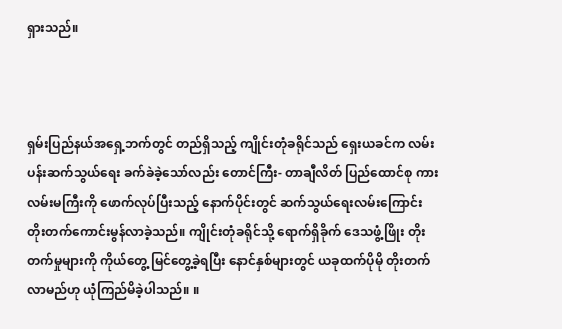ရှားသည်။



ရှမ်းပြည်နယ်အရှေ့ဘက်တွင် တည်ရှိသည့် ကျိုင်းတုံခရိုင်သည် ရှေးယခင်က လမ်းပန်းဆက်သွယ်ရေး ခက်ခဲခဲ့သော်လည်း တောင်ကြီး- တာချီလိတ် ပြည်ထောင်စု ကားလမ်းမကြီးကို ဖောက်လုပ်ပြီးသည့် နောက်ပိုင်းတွင် ဆက်သွယ်ရေးလမ်းကြောင်း တိုးတက်ကောင်းမွန်လာခဲ့သည်။ ကျိုင်းတုံခရိုင်သို့ ရောက်ရှိခိုက် ဒေသဖွံ့ဖြိုး တိုးတက်မှုများကို ကိုယ်တွေ့ မြင်တွေ့ခဲ့ရပြီး နောင်နှစ်များတွင် ယခုထက်ပိုမို တိုးတက်လာမည်ဟု ယုံကြည်မိခဲ့ပါသည်။ ။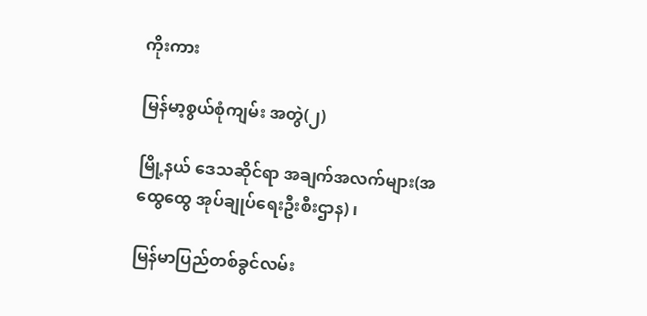ကိုးကား

မြန်မာ့စွယ်စုံကျမ်း အတွဲ(၂)

မြို့နယ် ဒေသဆိုင်ရာ အချက်အလက်များ(အထွေထွေ အုပ်ချုပ်ရေးဦးစီးဌာန) ၊

မြန်မာပြည်တစ်ခွင်လမ်း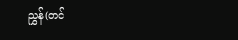ညွှန်(တင်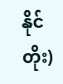နိုင်တိုး)